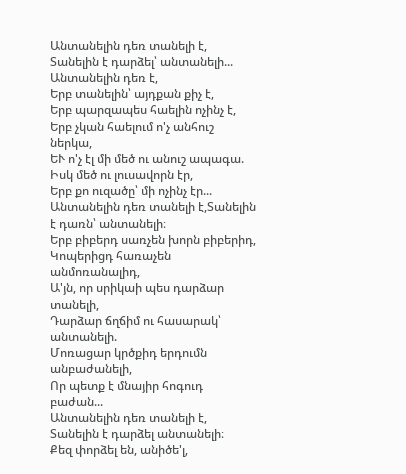Անտանելին դեռ տանելի է,
Տանելին է դարձել՝ անտանելի...
Անտանելին դեռ է,
Երբ տանելին՝ այդքան քիչ է,
Երբ պարզապես հաելին ոչինչ է,
Երբ չկան հաելում ո'չ անհուշ ներկա,
ԵՒ ո'չ էլ մի մեծ ու անուշ ապագա.
Իսկ մեծ ու լուսավորն էր,
Երբ քո ուզածը՝ մի ոչինչ էր...
Անտանելին դեռ տանելի է,Տանելին է դառն՝ անտանելի։
Երբ բիբերդ սառչեն խորն բիբերիդ,
Կոպերիցդ հառաչեն անմոռանալիդ,
Ա'յն, որ սրիկաի պես դարձար տանելի,
Դարձար ճղճիմ ու հասարակ՝ անտանելի.
Մոռացար կրծքիդ երդումն անբաժանելի,
Որ պետք է մնայիր հոգուդ բաժան...
Անտանելին դեռ տանելի է,
Տանելին է դարձել անտանելի։
Քեզ փորձել են, անիծե'լ,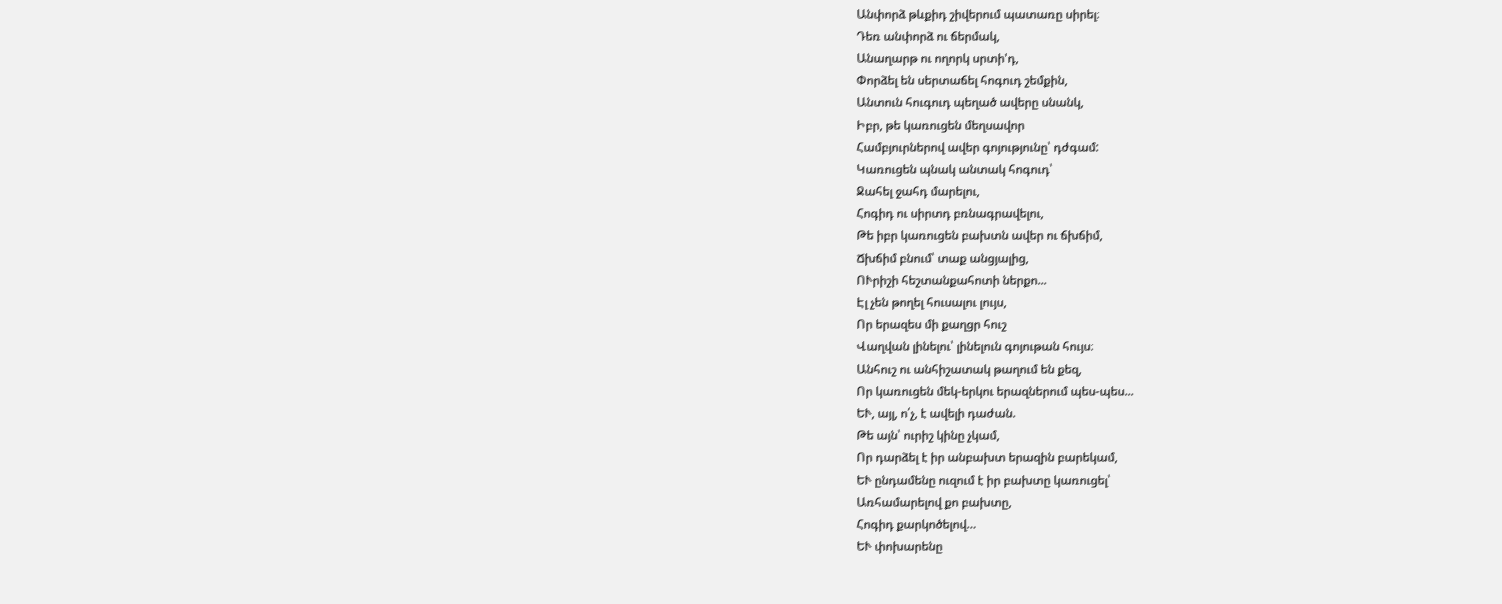Անփորձ թևքիդ շիվերում պատառը սիրել։
Դեռ անփորձ ու ճերմակ,
Անաղարթ ու ողորկ սրտի'դ,
Փորձել են սերտաճել հոգուդ շեմքին,
Անտուն հուգուդ պեղած ավերը սնանկ,
Իբր, թե կառուցեն մեղսավոր
Համբյուրներով ավեր գոյությունը՝ դժգամ:
Կառուցեն պնակ անտակ հոգուդ՝
Ջահել ջահդ մարելու,
Հոգիդ ու սիրտդ բռնագրավելու,
Թե իբր կառուցեն բախտն ավեր ու ճխճիմ,
Ճխճիմ բնում՝ տաք անցյալից,
ՈՒրիշի հեշտանքահոտի ներքո...
Էլ չեն թողել հուսալու լույս,
Որ երազես մի քաղցր հուշ
Վաղվան լինելու՝ լինելուն գոյութան հույս։
Անհուշ ու անհիշատակ թաղում են քեզ,
Որ կառուցեն մեկ-երկու երազներում պես-պես...
ԵՒ, այլ, ո՛չ, է ավելի դաժան.
Թե այն՝ ուրիշ կինը չկամ,
Որ դարձել է իր անբախտ երազին բարեկամ,
ԵՒ ընդամենը ուզում է իր բախտը կառուցել՝
Առհամարելով քո բախտը,
Հոգիդ քարկոծելով…
ԵՒ փոխարենը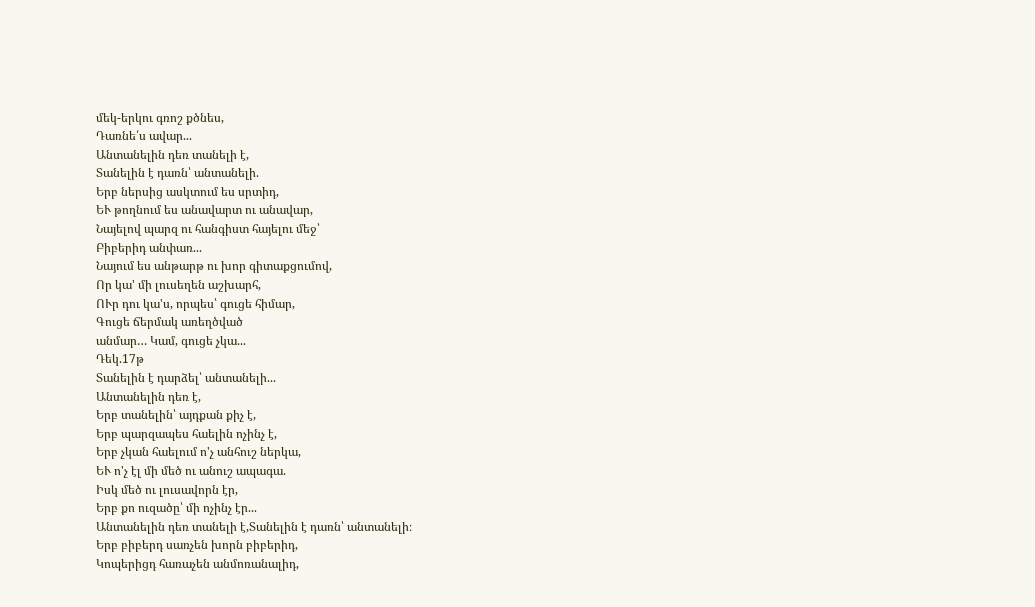մեկ-երկու գռոշ քծնես,
Դառնե՛ս ավար...
Անտանելին դեռ տանելի է,
Տանելին է դառն՝ անտանելի.
Երբ ներսից ասկտում ես սրտիդ,
ԵՒ թողնում ես անավարտ ու անավար,
Նայելով պարզ ու հանգիստ հայելու մեջ՝
Բիբերիդ անփառ...
Նայում ես անթարթ ու խոր գիտաքցումով,
Որ կա' մի լուսեղեն աշխարհ,
ՈՒր դու կա'ս, որպես՝ գուցե հիմար,
Գուցե ճերմակ առեղծված
անմար… Կամ, գուցե չկա...
Դեկ.17թ
Տանելին է դարձել՝ անտանելի...
Անտանելին դեռ է,
Երբ տանելին՝ այդքան քիչ է,
Երբ պարզապես հաելին ոչինչ է,
Երբ չկան հաելում ո'չ անհուշ ներկա,
ԵՒ ո'չ էլ մի մեծ ու անուշ ապագա.
Իսկ մեծ ու լուսավորն էր,
Երբ քո ուզածը՝ մի ոչինչ էր...
Անտանելին դեռ տանելի է,Տանելին է դառն՝ անտանելի։
Երբ բիբերդ սառչեն խորն բիբերիդ,
Կոպերիցդ հառաչեն անմոռանալիդ,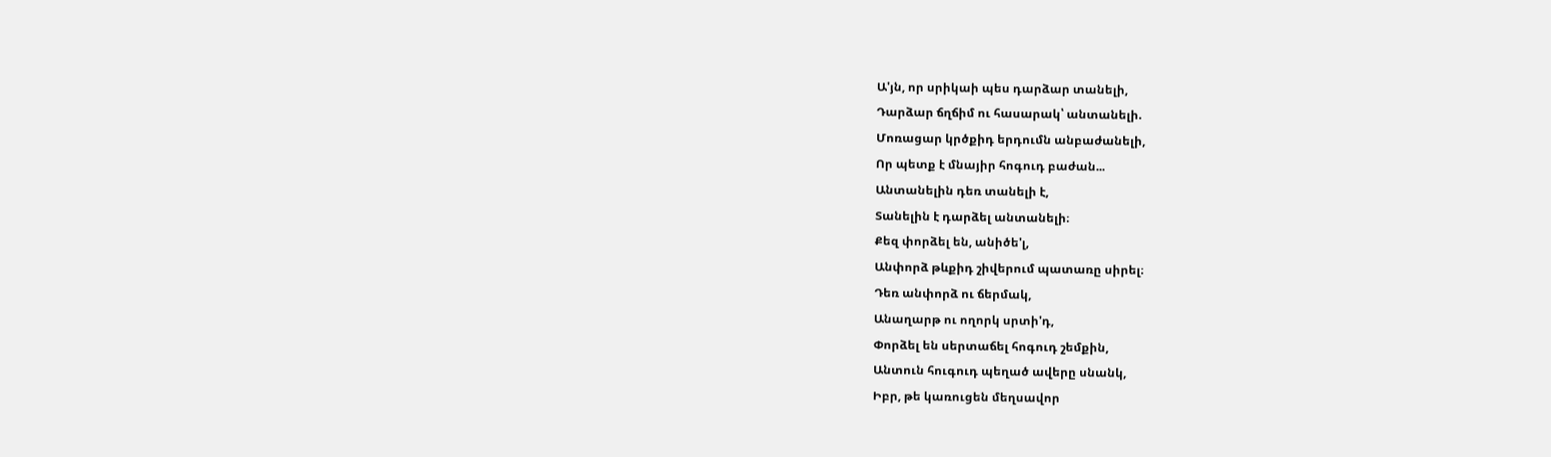Ա'յն, որ սրիկաի պես դարձար տանելի,
Դարձար ճղճիմ ու հասարակ՝ անտանելի.
Մոռացար կրծքիդ երդումն անբաժանելի,
Որ պետք է մնայիր հոգուդ բաժան...
Անտանելին դեռ տանելի է,
Տանելին է դարձել անտանելի։
Քեզ փորձել են, անիծե'լ,
Անփորձ թևքիդ շիվերում պատառը սիրել։
Դեռ անփորձ ու ճերմակ,
Անաղարթ ու ողորկ սրտի'դ,
Փորձել են սերտաճել հոգուդ շեմքին,
Անտուն հուգուդ պեղած ավերը սնանկ,
Իբր, թե կառուցեն մեղսավոր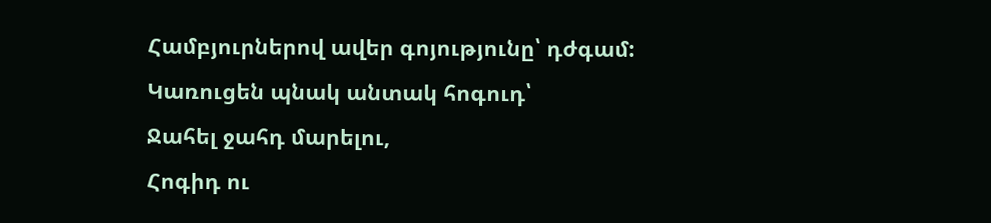Համբյուրներով ավեր գոյությունը՝ դժգամ:
Կառուցեն պնակ անտակ հոգուդ՝
Ջահել ջահդ մարելու,
Հոգիդ ու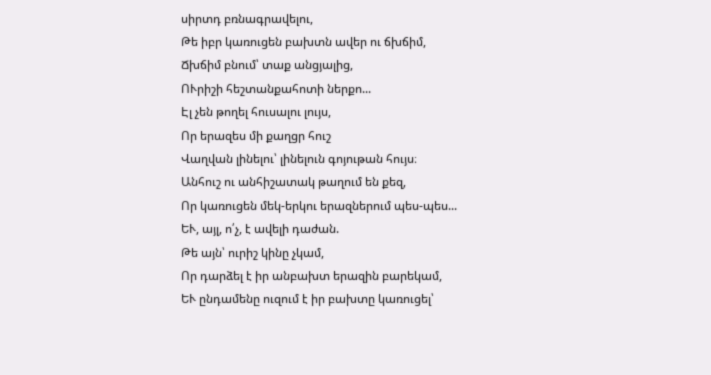սիրտդ բռնագրավելու,
Թե իբր կառուցեն բախտն ավեր ու ճխճիմ,
Ճխճիմ բնում՝ տաք անցյալից,
ՈՒրիշի հեշտանքահոտի ներքո...
Էլ չեն թողել հուսալու լույս,
Որ երազես մի քաղցր հուշ
Վաղվան լինելու՝ լինելուն գոյութան հույս։
Անհուշ ու անհիշատակ թաղում են քեզ,
Որ կառուցեն մեկ-երկու երազներում պես-պես...
ԵՒ, այլ, ո՛չ, է ավելի դաժան.
Թե այն՝ ուրիշ կինը չկամ,
Որ դարձել է իր անբախտ երազին բարեկամ,
ԵՒ ընդամենը ուզում է իր բախտը կառուցել՝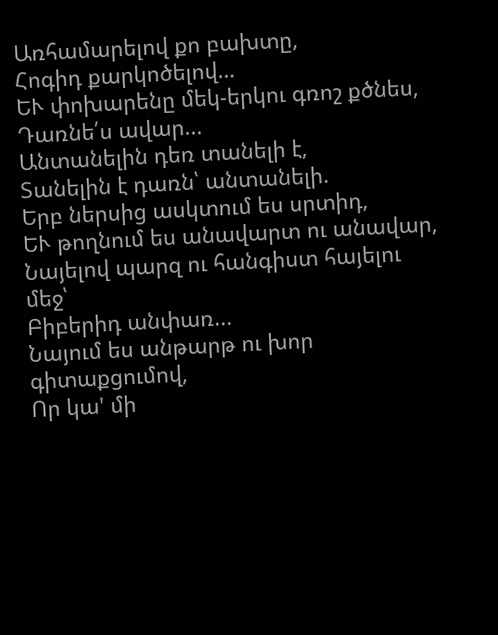Առհամարելով քո բախտը,
Հոգիդ քարկոծելով…
ԵՒ փոխարենը մեկ-երկու գռոշ քծնես,
Դառնե՛ս ավար...
Անտանելին դեռ տանելի է,
Տանելին է դառն՝ անտանելի.
Երբ ներսից ասկտում ես սրտիդ,
ԵՒ թողնում ես անավարտ ու անավար,
Նայելով պարզ ու հանգիստ հայելու մեջ՝
Բիբերիդ անփառ...
Նայում ես անթարթ ու խոր գիտաքցումով,
Որ կա' մի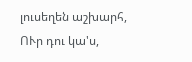լուսեղեն աշխարհ,
ՈՒր դու կա'ս,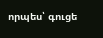որպես՝ գուցե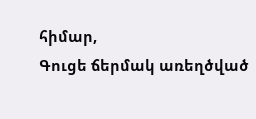հիմար,
Գուցե ճերմակ առեղծված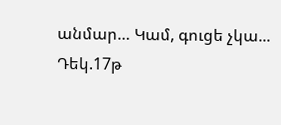անմար… Կամ, գուցե չկա...
Դեկ.17թ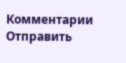Комментарии
Отправить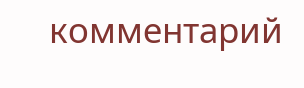комментарий